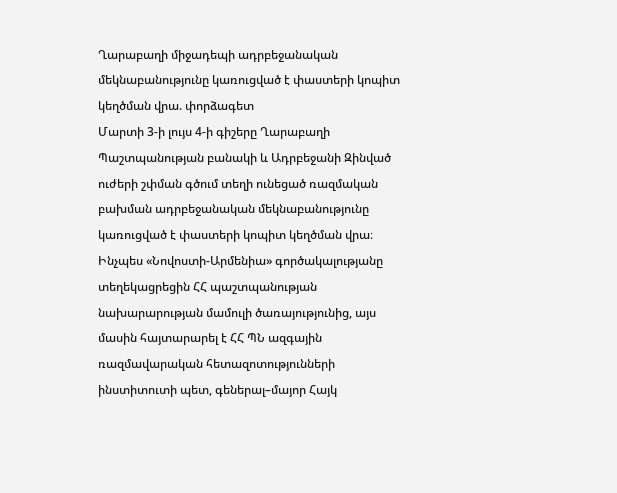Ղարաբաղի միջադեպի ադրբեջանական մեկնաբանությունը կառուցված է փաստերի կոպիտ կեղծման վրա. փորձագետ
Մարտի 3-ի լույս 4-ի գիշերը Ղարաբաղի Պաշտպանության բանակի և Ադրբեջանի Զինված ուժերի շփման գծում տեղի ունեցած ռազմական բախման ադրբեջանական մեկնաբանությունը կառուցված է փաստերի կոպիտ կեղծման վրա։
Ինչպես «Նովոստի-Արմենիա» գործակալությանը տեղեկացրեցին ՀՀ պաշտպանության նախարարության մամուլի ծառայությունից, այս մասին հայտարարել է ՀՀ ՊՆ ազգային ռազմավարական հետազոտությունների ինստիտուտի պետ, գեներալ–մայոր Հայկ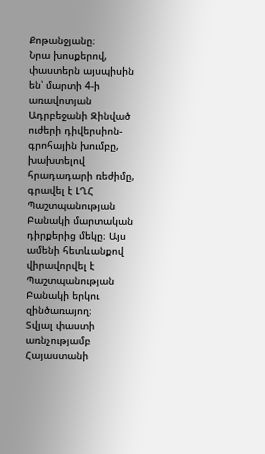Քոթանջյանը։
Նրա խոսքերով, փաստերն այսպիսին են՝ մարտի 4-ի առավոտյան Ադրբեջանի Զինված ուժերի դիվերսիոն-գրոհային խումբը, խախտելով հրադադարի ռեժիմը, գրավել է ԼՂՀ Պաշտպանության Բանակի մարտական դիրքերից մեկը։ Այս ամենի հետևանքով վիրավորվել է Պաշտպանության Բանակի երկու զինծառայող։
Տվյալ փաստի առնչությամբ Հայաստանի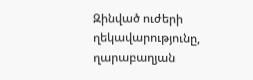Զինված ուժերի ղեկավարությունը, ղարաբաղյան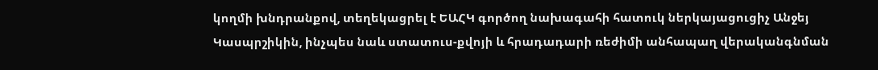կողմի խնդրանքով, տեղեկացրել է ԵԱՀԿ գործող նախագահի հատուկ ներկայացուցիչ Անջեյ Կասպրշիկին, ինչպես նաև ստատուս-քվոյի և հրադադարի ռեժիմի անհապաղ վերականգնման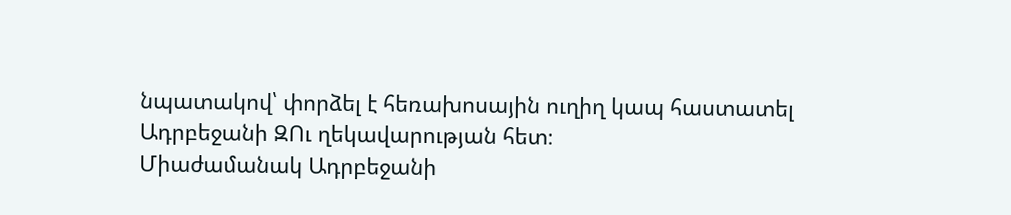նպատակով՝ փորձել է հեռախոսային ուղիղ կապ հաստատել Ադրբեջանի ԶՈւ ղեկավարության հետ։
Միաժամանակ Ադրբեջանի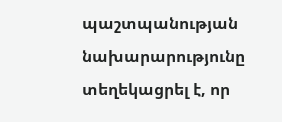պաշտպանության նախարարությունը տեղեկացրել է, որ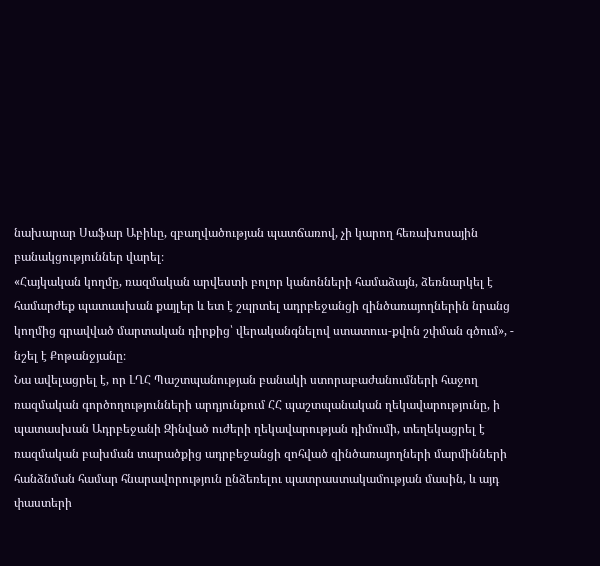նախարար Սաֆար Աբիևը, զբաղվածության պատճառով, չի կարող հեռախոսային բանակցություններ վարել։
«Հայկական կողմը, ռազմական արվեստի բոլոր կանոնների համաձայն, ձեռնարկել է համարժեք պատասխան քայլեր և ետ է շպրտել ադրբեջանցի զինծառայողներին նրանց կողմից գրավված մարտական դիրքից՝ վերականգնելով ստատուս-քվոն շփման գծում», - նշել է Քոթանջյանը։
Նա ավելացրել է, որ ԼՂՀ Պաշտպանության բանակի ստորաբաժանումների հաջող ռազմական գործողությունների արդյունքում ՀՀ պաշտպանական ղեկավարությունը, ի պատասխան Ադրբեջանի Զինված ուժերի ղեկավարության դիմումի, տեղեկացրել է ռազմական բախման տարածքից ադրբեջանցի զոհված զինծառայողների մարմինների հանձնման համար հնարավորություն ընձեռելու պատրաստակամության մասին, և այդ փաստերի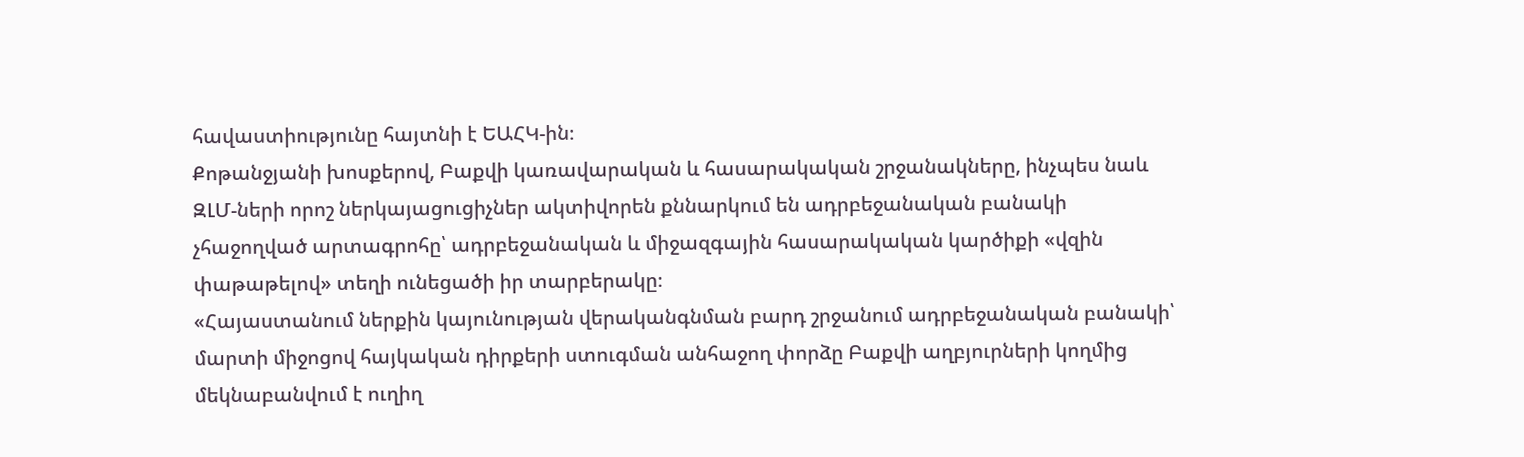հավաստիությունը հայտնի է ԵԱՀԿ-ին։
Քոթանջյանի խոսքերով, Բաքվի կառավարական և հասարակական շրջանակները, ինչպես նաև ԶԼՄ-ների որոշ ներկայացուցիչներ ակտիվորեն քննարկում են ադրբեջանական բանակի չհաջողված արտագրոհը՝ ադրբեջանական և միջազգային հասարակական կարծիքի «վզին փաթաթելով» տեղի ունեցածի իր տարբերակը։
«Հայաստանում ներքին կայունության վերականգնման բարդ շրջանում ադրբեջանական բանակի՝ մարտի միջոցով հայկական դիրքերի ստուգման անհաջող փորձը Բաքվի աղբյուրների կողմից մեկնաբանվում է ուղիղ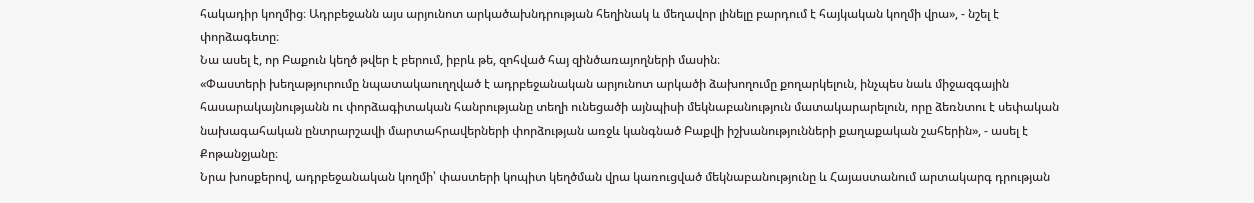հակադիր կողմից։ Ադրբեջանն այս արյունոտ արկածախնդրության հեղինակ և մեղավոր լինելը բարդում է հայկական կողմի վրա», - նշել է փորձագետը։
Նա ասել է, որ Բաքուն կեղծ թվեր է բերում, իբրև թե, զոհված հայ զինծառայողների մասին։
«Փաստերի խեղաթյուրումը նպատակաուղղված է ադրբեջանական արյունոտ արկածի ձախողումը քողարկելուն, ինչպես նաև միջազգային հասարակայնությանն ու փորձագիտական հանրությանը տեղի ունեցածի այնպիսի մեկնաբանություն մատակարարելուն, որը ձեռնտու է սեփական նախագահական ընտրարշավի մարտահրավերների փորձության առջև կանգնած Բաքվի իշխանությունների քաղաքական շահերին», - ասել է Քոթանջյանը։
Նրա խոսքերով, ադրբեջանական կողմի՝ փաստերի կոպիտ կեղծման վրա կառուցված մեկնաբանությունը և Հայաստանում արտակարգ դրության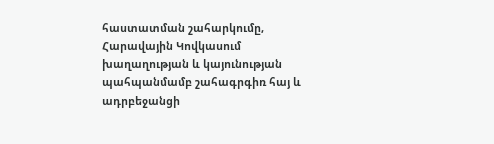հաստատման շահարկումը, Հարավային Կովկասում խաղաղության և կայունության պահպանմամբ շահագրգիռ հայ և ադրբեջանցի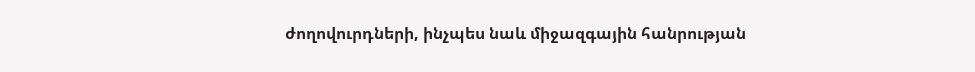ժողովուրդների, ինչպես նաև միջազգային հանրության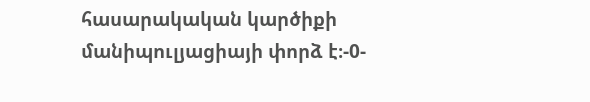հասարակական կարծիքի մանիպուլյացիայի փորձ է։-0-